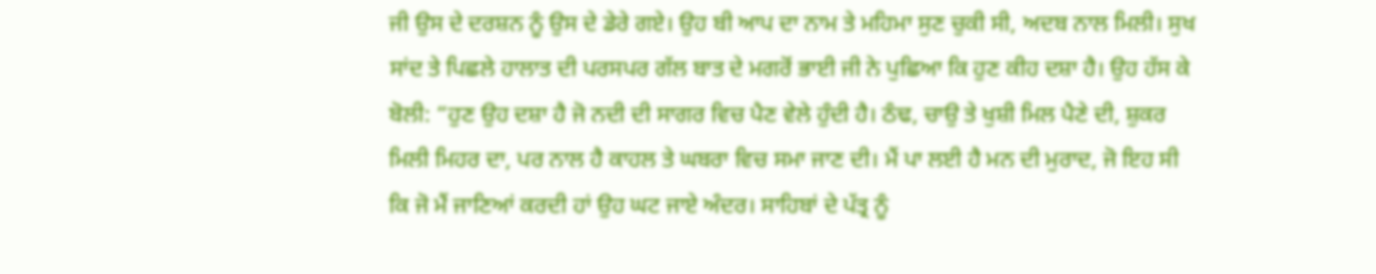ਜੀ ਉਸ ਦੇ ਦਰਸ਼ਨ ਨੂੰ ਉਸ ਦੇ ਡੇਰੇ ਗਏ। ਉਹ ਬੀ ਆਪ ਦਾ ਨਾਮ ਤੇ ਮਹਿਮਾ ਸੁਣ ਚੁਕੀ ਸੀ, ਅਦਬ ਨਾਲ ਮਿਲੀ। ਸੁਖ ਸਾਂਦ ਤੇ ਪਿਛਲੇ ਹਾਲਾਤ ਦੀ ਪਰਸਪਰ ਗੱਲ ਬਾਤ ਦੇ ਮਗਰੋਂ ਭਾਈ ਜੀ ਨੇ ਪੁਛਿਆ ਕਿ ਹੁਣ ਕੀਹ ਦਸ਼ਾ ਹੈ। ਉਹ ਹੱਸ ਕੇ ਬੋਲੀ: “ਹੁਣ ਉਹ ਦਸ਼ਾ ਹੈ ਜੋ ਨਦੀ ਦੀ ਸਾਗਰ ਵਿਚ ਪੈਣ ਵੇਲੇ ਹੁੰਦੀ ਹੈ। ਠੰਢ, ਚਾਉ ਤੇ ਖੁਸ਼ੀ ਮਿਲ ਪੈਣੇ ਦੀ, ਸ਼ੁਕਰ ਮਿਲੀ ਮਿਹਰ ਦਾ, ਪਰ ਨਾਲ ਹੈ ਕਾਹਲ ਤੇ ਘਬਰਾ ਵਿਚ ਸਮਾ ਜਾਣ ਦੀ। ਮੈਂ ਪਾ ਲਈ ਹੈ ਮਨ ਦੀ ਮੁਰਾਦ, ਜੋ ਇਹ ਸੀ ਕਿ ਜੋ ਮੈਂ ਜਾਣਿਆਂ ਕਰਦੀ ਹਾਂ ਉਹ ਘਟ ਜਾਏ ਅੰਦਰ। ਸਾਹਿਬਾਂ ਦੇ ਪੱਤ੍ਰ ਨੂੰ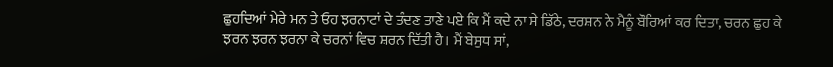ਛੁਹਦਿਆਂ ਮੇਰੇ ਮਨ ਤੇ ਓਹ ਝਰਨਾਟਾਂ ਦੇ ਤੰਦਣ ਤਾਣੇ ਪਏ ਕਿ ਮੈਂ ਕਦੇ ਨਾ ਸੇ ਡਿੱਠੇ, ਦਰਸ਼ਨ ਨੇ ਮੈਨੂੰ ਬੌਰਿਆਂ ਕਰ ਦਿਤਾ, ਚਰਨ ਛੁਹ ਕੇ ਝਰਨ ਝਰਨ ਝਰਨਾ ਕੇ ਚਰਨਾਂ ਵਿਚ ਸ਼ਰਨ ਦਿੱਤੀ ਹੈ। ਮੈਂ ਬੇਸੁਧ ਸਾਂ,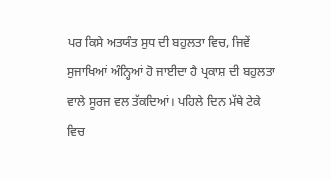ਪਰ ਕਿਸੇ ਅਤਯੰਤ ਸੁਧ ਦੀ ਬਹੁਲਤਾ ਵਿਚ, ਜਿਵੇਂ ਸੁਜਾਖਿਆਂ ਅੰਨ੍ਹਿਆਂ ਹੋ ਜਾਈਦਾ ਹੈ ਪ੍ਰਕਾਸ਼ ਦੀ ਬਹੁਲਤਾ ਵਾਲੇ ਸੂਰਜ ਵਲ ਤੱਕਦਿਆਂ। ਪਹਿਲੇ ਦਿਨ ਮੱਥੇ ਟੇਕੇ ਵਿਚ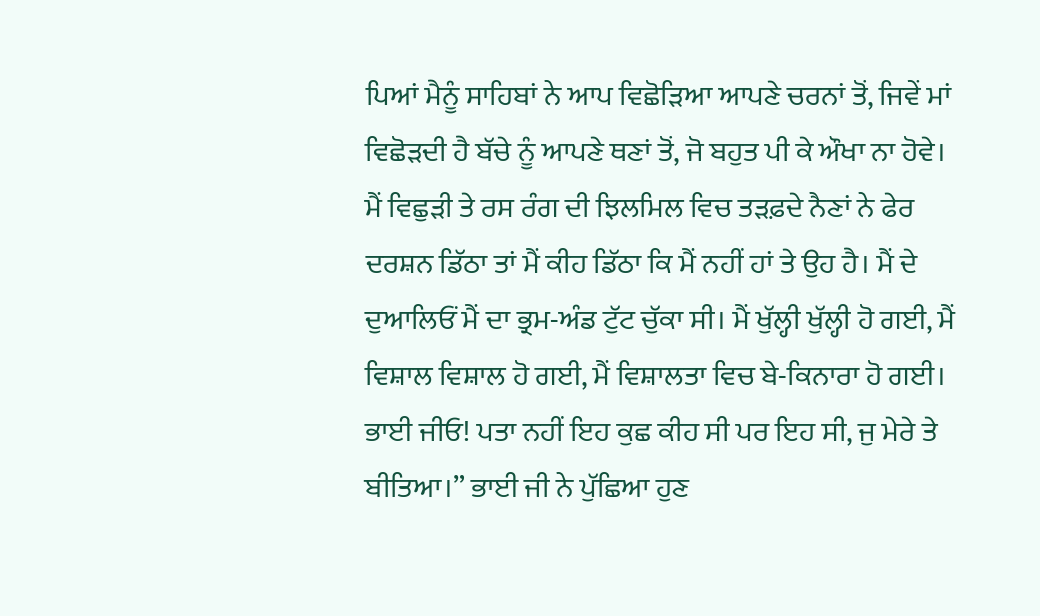ਪਿਆਂ ਮੈਨੂੰ ਸਾਹਿਬਾਂ ਨੇ ਆਪ ਵਿਛੋੜਿਆ ਆਪਣੇ ਚਰਨਾਂ ਤੋਂ, ਜਿਵੇਂ ਮਾਂ ਵਿਛੋੜਦੀ ਹੈ ਬੱਚੇ ਨੂੰ ਆਪਣੇ ਥਣਾਂ ਤੋਂ, ਜੋ ਬਹੁਤ ਪੀ ਕੇ ਔਖਾ ਨਾ ਹੋਵੇ। ਮੈਂ ਵਿਛੁੜੀ ਤੇ ਰਸ ਰੰਗ ਦੀ ਝਿਲਮਿਲ ਵਿਚ ਤੜਫ਼ਦੇ ਨੈਣਾਂ ਨੇ ਫੇਰ ਦਰਸ਼ਨ ਡਿੱਠਾ ਤਾਂ ਮੈਂ ਕੀਹ ਡਿੱਠਾ ਕਿ ਮੈਂ ਨਹੀਂ ਹਾਂ ਤੇ ਉਹ ਹੈ। ਮੈਂ ਦੇ ਦੁਆਲਿਓਂ ਮੈਂ ਦਾ ਭ੍ਰਮ-ਅੰਡ ਟੁੱਟ ਚੁੱਕਾ ਸੀ। ਮੈਂ ਖੁੱਲ੍ਹੀ ਖੁੱਲ੍ਹੀ ਹੋ ਗਈ, ਮੈਂ ਵਿਸ਼ਾਲ ਵਿਸ਼ਾਲ ਹੋ ਗਈ, ਮੈਂ ਵਿਸ਼ਾਲਤਾ ਵਿਚ ਬੇ-ਕਿਨਾਰਾ ਹੋ ਗਈ। ਭਾਈ ਜੀਓ! ਪਤਾ ਨਹੀਂ ਇਹ ਕੁਛ ਕੀਹ ਸੀ ਪਰ ਇਹ ਸੀ, ਜੁ ਮੇਰੇ ਤੇ ਬੀਤਿਆ।” ਭਾਈ ਜੀ ਨੇ ਪੁੱਛਿਆ ਹੁਣ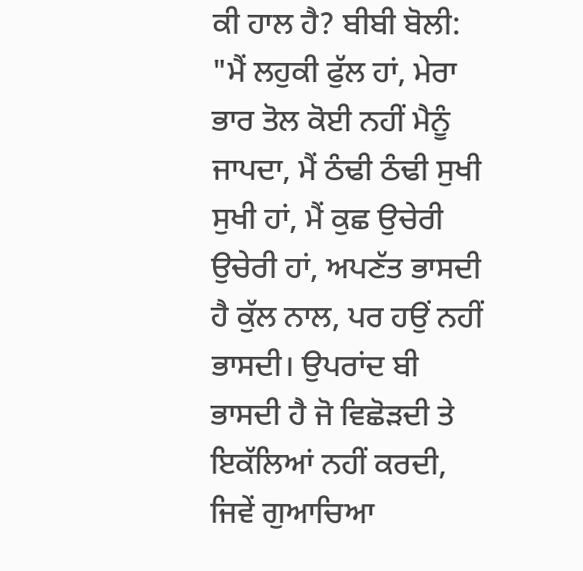ਕੀ ਹਾਲ ਹੈ? ਬੀਬੀ ਬੋਲੀ: "ਮੈਂ ਲਹੁਕੀ ਫੁੱਲ ਹਾਂ, ਮੇਰਾ ਭਾਰ ਤੋਲ ਕੋਈ ਨਹੀਂ ਮੈਨੂੰ ਜਾਪਦਾ, ਮੈਂ ਠੰਢੀ ਠੰਢੀ ਸੁਖੀ ਸੁਖੀ ਹਾਂ, ਮੈਂ ਕੁਛ ਉਚੇਰੀ ਉਚੇਰੀ ਹਾਂ, ਅਪਣੱਤ ਭਾਸਦੀ ਹੈ ਕੁੱਲ ਨਾਲ, ਪਰ ਹਉਂ ਨਹੀਂ ਭਾਸਦੀ। ਉਪਰਾਂਦ ਬੀ ਭਾਸਦੀ ਹੈ ਜੋ ਵਿਛੋੜਦੀ ਤੇ ਇਕੱਲਿਆਂ ਨਹੀਂ ਕਰਦੀ, ਜਿਵੇਂ ਗੁਆਚਿਆ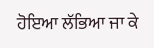ਹੋਇਆ ਲੱਭਿਆ ਜਾ ਕੇ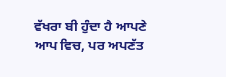ਵੱਖਰਾ ਬੀ ਹੁੰਦਾ ਹੈ ਆਪਣੇ ਆਪ ਵਿਚ, ਪਰ ਅਪਣੱਤ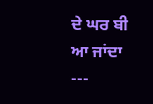ਦੇ ਘਰ ਬੀ ਆ ਜਾਂਦਾ
---